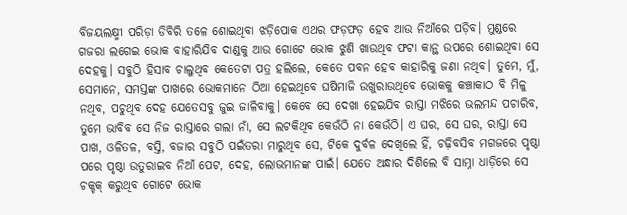ବିଜୟଲକ୍ଷ୍ମୀ ପରିଡ଼ା ଡିବିରି ତଳେ ଶୋଇଥିବା ଝଡ଼ିପୋକ ଏଥର ଫଡ଼ଫଡ଼ ହେବ ଆଉ ନିଆଁରେ ପଡ଼ିବ। ମୁଣ୍ଡରେ ଗଜରା ଲଗେଇ ଭୋକ ବାହାରିଯିବ ଦାଣ୍ଡକୁ ଆଉ ଗୋଟେ ଭୋକ ଝୁଣି ଖାଉଥିବ ଫଟା କାନ୍ଥ ଉପରେ ଶୋଇଥିବା ସେ ଦେହକୁ। ସବୁଠି ହିସାବ ଚାଲୁଥିବ କେତେଟା ପତ୍ର ହଲିଲେ, କେତେ ପବନ ହେବ କାହାରିକୁ ଜଣା ନଥିବ। ତୁମେ, ମୁଁ, ସେମାନେ, ସମସ୍ତଙ୍କ ପାଖରେ ଭୋକମାନେ ଠିଆ ହେଇଥିବେ ଘଷିମାଜି ଉଖୁରାଉଥିବେ ଭୋକକୁ କଞ୍ଚାକାଠ ବି ମିଳୁ ନଥିବ, ପଚୁଥିବ ଦେହ ଯେତେସବୁ ଜୁଇ ଜାଳିବାକୁ। କେବେ ସେ ଦେଖା ହେଇଯିବ ରାସ୍ତା ମଝିରେ ଭଲମନ୍ଦ ପଚାରିବ, ତୁମେ ଭାବିବ ସେ ନିଜ ରାସ୍ତାରେ ଗଲା ନାଁ, ସେ ଲଟକିଥିବ କେଉଁଠି ନା କେଉଁଠି। ଏ ଘର, ସେ ଘର, ରାସ୍ତା ସେ ପାଖ, ଓଳିତଳ, ବସ୍ତି, ବଜାର ସବୁଠି ପଇଁତରା ମାରୁଥିବ ସେ, ଟିକେ ଦୁର୍ବଳ ଦେଖିଲେ ହିଁ, ଚଢ଼ିବସିବ ମଗଜରେ ପୃଷ୍ଠା ପରେ ପୃଷ୍ଠା ଉତୁରାଇବ ନିଆଁ ପେଟ, ଦେହ, ଲୋଭମାନଙ୍କ ପାଇଁ। ଯେତେ ଅନ୍ଧାର ଦିଶିଲେ ବି ସାମ୍ନା ଧାଡ଼ିରେ ସେ ଚକ୍ଚକ୍ କରୁଥିବ ଗୋଟେ ଭୋକ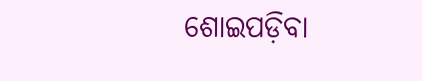ଶୋଇପଡ଼ିବା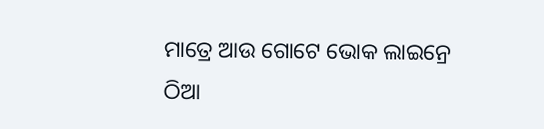ମାତ୍ରେ ଆଉ ଗୋଟେ ଭୋକ ଲାଇନ୍ରେ ଠିଆ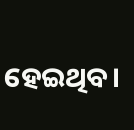ହେଇଥିବ।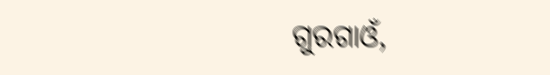ଗୁରଗାଓଁ,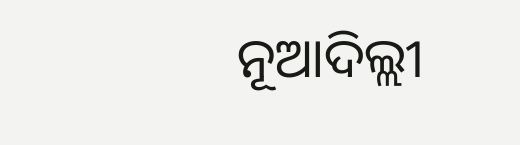ନୂଆଦିଲ୍ଲୀ